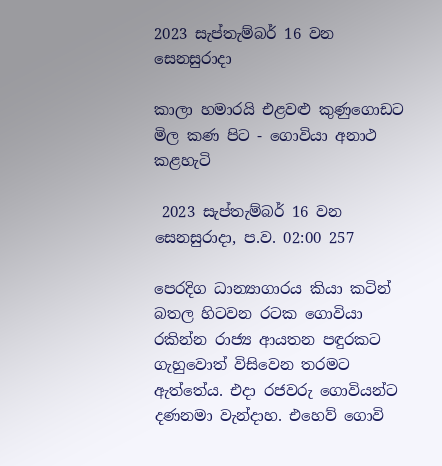2023 සැප්තැම්බර් 16 වන සෙනසුරාදා

කාලා හමාරයි එළවළු කුණුගොඩට මිල කණ පිට - ගොවියා අනාථ කළහැටි

 2023 සැප්තැම්බර් 16 වන සෙනසුරාදා, ප.ව. 02:00 257

පෙරදිග ධාන්‍යාගාරය කියා කටින් බතල හිටවන රටක ගොවියා රකින්න රාජ්‍ය ආයතන පඳුරකට ගැහුවොත් විසිවෙන තරමට ඇත්තේය. එදා රජවරු ගොවියන්ට දණනමා වැන්දාහ. එහෙව් ගොවි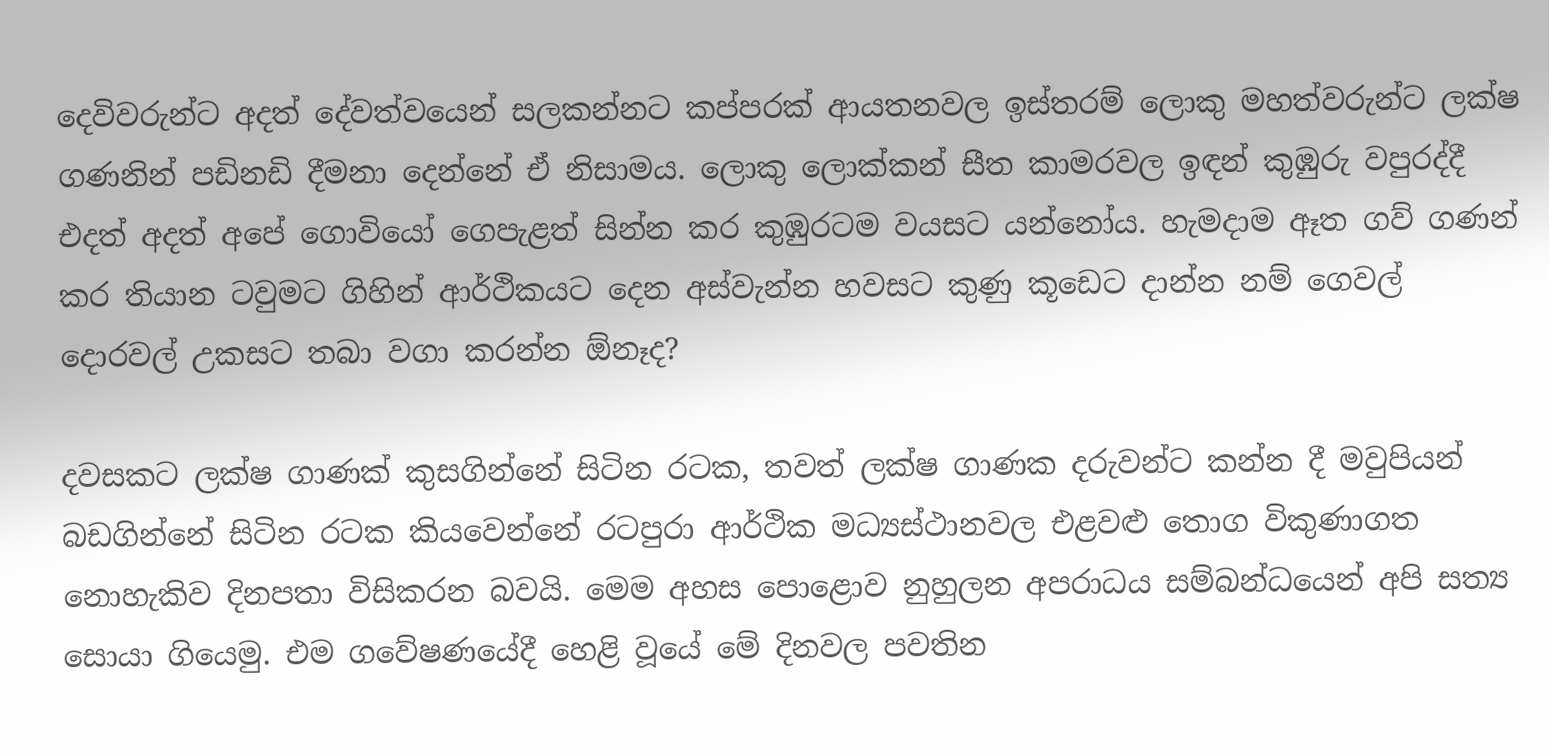දෙවිවරුන්ට අදත් දේවත්වයෙන් සලකන්නට කප්පරක් ආයතනවල ඉස්තරම් ලොකු මහත්වරුන්ට ලක්ෂ ගණනින් පඩිනඩි දීමනා දෙන්නේ ඒ නිසාමය. ලොකු ලොක්කන් සීත කාමරවල ඉඳන් කුඹුරු වපුරද්දී එදත් අදත් අපේ ගොවියෝ ගෙපැළත් සින්න කර කුඹුරටම වයසට යන්නෝය. හැමදාම ඈත ගව් ගණන් කර තියාන ටවුමට ගිහින් ආර්ථිකයට දෙන අස්වැන්න හවසට කුණු කූඩෙට දාන්න නම් ගෙවල් දොරවල් උකසට තබා වගා කරන්න ඕනෑද?

දවසකට ලක්ෂ ගාණක් කුසගින්නේ සිටින රටක, තවත් ලක්ෂ ගාණක දරුවන්ට කන්න දී මවුපියන් බඩගින්නේ සිටින රටක කියවෙන්නේ රටපුරා ආර්ථික මධ්‍යස්ථානවල එළවළු තොග විකුණාගත නොහැකිව දිනපතා විසිකරන බවයි. මෙම අහස පොළොව නුහුලන අපරාධය සම්බන්ධයෙන් අපි සත්‍ය සොයා ගියෙමු‍. එම ගවේෂණයේදී හෙළි වූයේ මේ දිනවල පවතින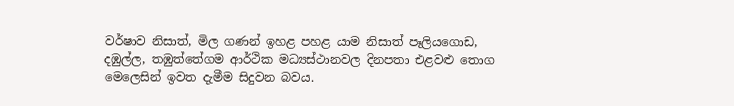වර්ෂාව නිසාත්, මිල ගණන් ඉහළ පහළ යාම නිසාත් පෑලියගොඩ, දඹුල්ල, තඹුත්තේගම ආර්ථික මධ්‍යස්ථානවල දිනපතා එළවළු තොග මෙලෙසින් ඉවත දැමීම සිදුවන බවය‍.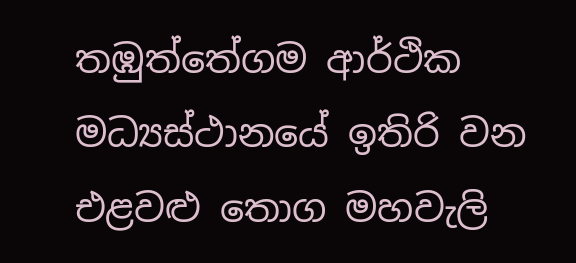තඹුත්තේගම ආර්ථික මධ්‍යස්ථානයේ ඉතිරි වන එළවළු තොග මහවැලි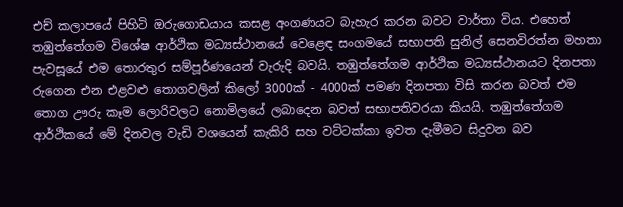එච් කලාපයේ පිහිටි ඔරුගොඩයාය කසළ අංගණයට බැහැර කරන බවට වාර්තා විය. එහෙත් තඹුත්තේගම විශේෂ ආර්ථික මධ්‍යස්ථානයේ වෙළෙඳ සංගමයේ සභාපති සුනිල් සෙනවිරත්න මහතා පැවසූයේ එම තොරතුර සම්පූර්ණයෙන් වැරුදි බවයි. තඹුත්තේගම ආර්ථික මධ්‍යස්ථානයට දිනපතා රුගෙන එන එළවළු තොගවලින් කිලෝ 3000ක් - 4000ක් පමණ දිනපතා විසි කරන බවත් එම තොග ඌරු කෑම ලොරිවලට නොමිලයේ ලබාදෙන බවත් සභාපතිවරයා කියයි. තඹුත්තේගම ආර්ථිකයේ මේ දිනවල වැඩි වශයෙන් කැකිරි සහ වට්ටක්කා ඉවත දැමීමට සිදුවන බව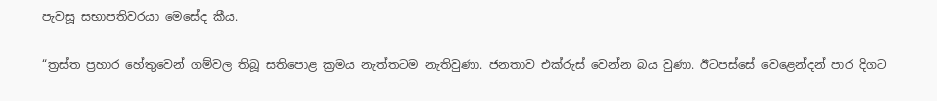පැවසූ සභාපතිවරයා මෙසේද කීය.

“ත්‍රස්ත ප්‍රහාර හේතුවෙන් ගම්වල තිබූ සතිපොළ ක්‍රමය නැත්තටම නැතිවුණා. ජනතාව එක්රුස් වෙන්න බය වුණා. ඊටපස්සේ වෙළෙන්දන් පාර දිගට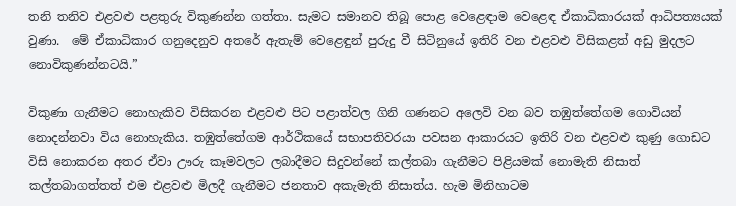තනි තනිව එළවළු පළතුරු විකුණන්න ගත්තා. සැමට සමානව තිබූ පොළ වෙළෙඳාම වෙළෙඳ ඒකාධිකාරයක් ආධිපත්‍යයක් වුණා.  මේ ඒකාධිකාර ගනුදෙනුව අතරේ ඇතැම් වෙළෙඳුන් පුරුදු වී සිටිනුයේ ඉතිරි වන එළවළු විසිකළත් අඩු මුදලට නොවිකුණන්නටයි.”

විකුණා ගැනීමට නොහැකිව විසිකරන එළවළු පිට පළාත්වල ගිනි ගණනට අලෙවි වන බව තඹුත්තේගම ගොවියන් නොදන්නවා විය නොහැකිය. තඹුත්තේගම ආර්ථිකයේ සභාපතිවරයා පවසන ආකාරයට ඉතිරි වන එළවළු කුණු ගොඩට විසි නොකරන අතර ඒවා ඌරු කෑමවලට ලබාදීමට සිදුවන්නේ කල්තබා ගැනීමට පිළියමක් නොමැති නිසාත් කල්තබාගත්තත් එම එළවළු මිලදී ගැනීමට ජනතාව අකැමැති නිසාත්ය. හැම මිනිහාටම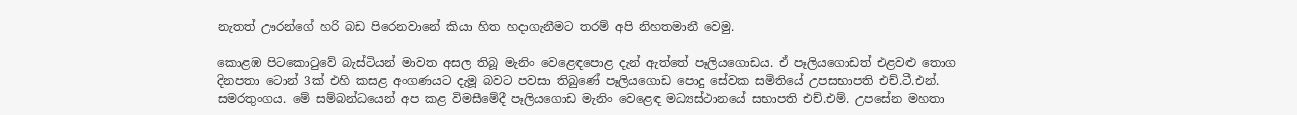නැතත් ඌරන්ගේ හරි බඩ පිරෙනවානේ කියා හිත හදාගැනීමට තරම් අපි නිහතමානී වෙමු.

කොළඹ පිටකොටුවේ බැස්ටියන් මාවත අසල තිබූ මැනිං වෙළෙඳපොළ දැන් ඇත්තේ පෑලියගොඩය. ඒ පෑලියගොඩත් එළවළු තොග  දිනපතා ටොන් 3ක් එහි කසළ අංගණයට දැමූ බවට පවසා තිබුණේ පෑලියගොඩ පොදු සේවක සමිතියේ උපසභාපති එච්.ටී.එන්. සමරතුංගය. මේ සම්බන්ධයෙන් අප කළ විමසීමේදී පෑලියගොඩ මැනිං වෙළෙඳ මධ්‍යස්ථානයේ සභාපති එච්.එම්. උපසේන මහතා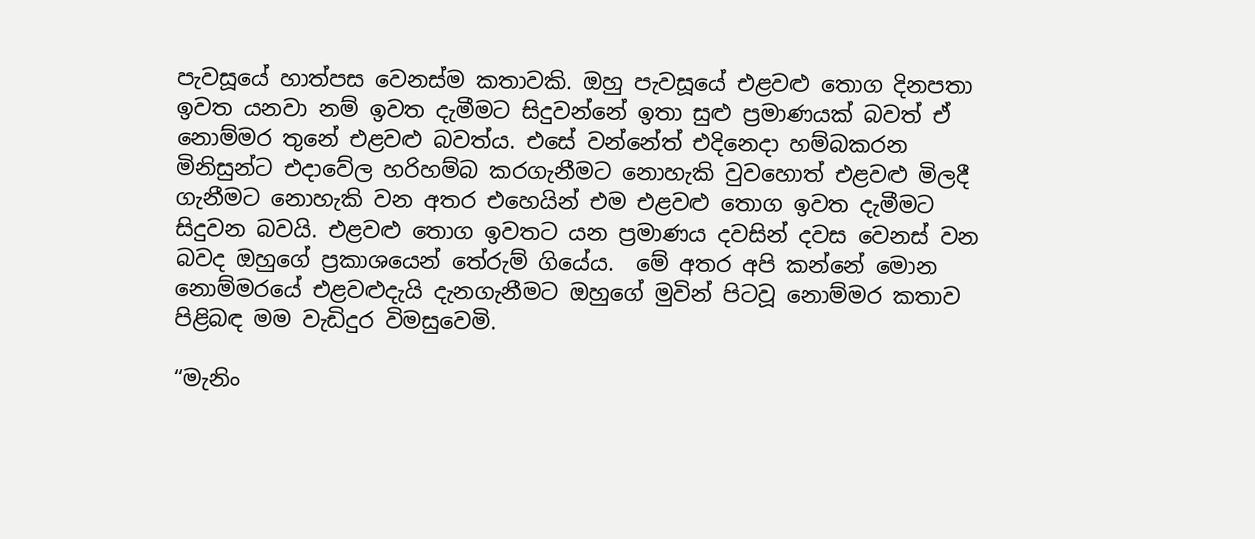පැවසූයේ හාත්පස වෙනස්ම කතාවකි. ඔහු පැවසූයේ එළවළු තොග දිනපතා ඉවත යනවා නම් ඉවත දැමීමට සිදුවන්නේ ඉතා සුළු ප්‍රමාණයක් බවත් ඒ නොම්මර තුනේ එළවළු බවත්ය. එසේ වන්නේත් එදිනෙදා හම්බකරන මිනිසුන්ට එදාවේල හරිහම්බ කරගැනීමට නොහැකි වුවහොත් එළවළු මිලදී ගැනීමට නොහැකි වන අතර එහෙයින් එම එළවළු තොග ඉවත දැමීමට සිදුවන බවයි. එළවළු තොග ඉවතට යන ප්‍රමාණය දවසින් දවස වෙනස් වන බවද ඔහුගේ ප්‍රකාශයෙන් තේරුම් ගියේය.  මේ අතර අපි කන්නේ මොන නොම්මරයේ එළවළුදැයි දැනගැනීමට ඔහුගේ මුවින් පිටවූ නොම්මර කතාව පිළිබඳ මම වැඩිදුර විමසුවෙමි.

“මැනිං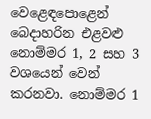වෙළෙඳපොළෙන් බෙදාහරින එළවළු නොම්මර 1, 2 සහ 3 වශයෙන් වෙන් කරනවා. නොම්මර 1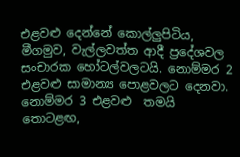එළවළු දෙන්නේ කොල්ලුපිටිය, මීගමුව, වැල්ලවත්ත ආදී ප්‍රදේශවල සංචාරක හෝටල්වලටයි. නොම්මර 2 එළවළු සාමාන්‍ය පොළවලට දෙනවා. නොම්මර 3 එළවළු  තමයි තොටළඟ,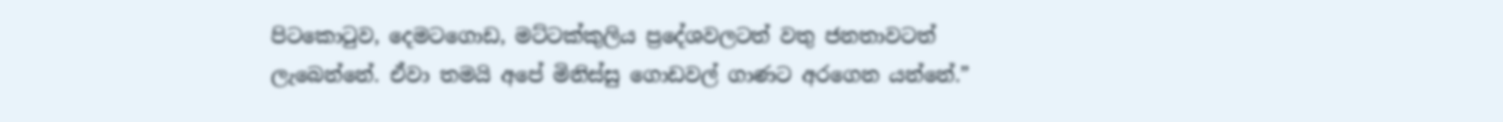පිටකොටුව, දෙමටගොඩ, මට්ටක්කුලිය ප්‍රදේශවලටත් වතු ජනතාවටත් ලැබෙන්නේ. ඒවා තමයි අපේ මිනිස්සු ගොඩවල් ගාණට අරගෙන යන්නේ.”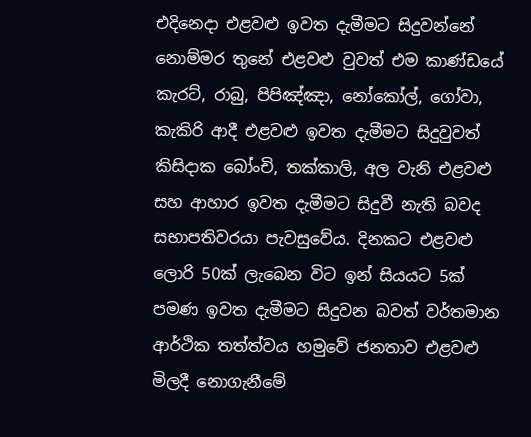එදිනෙදා එළවළු ඉවත දැමීමට සිදුවන්නේ නොම්මර තුනේ එළවළු වුවත් එම කාණ්ඩයේ කැරට්, රාබු, පිපිඤ්ඤා, නෝකෝල්, ගෝවා, කැකිරි ආදී එළවළු ඉවත දැමීමට සිදුවුවත් කිසිදාක බෝංචි, තක්කාලි, අල වැනි එළවළු සහ ආහාර ඉවත දැමීමට සිදුවී නැති බවද සභාපතිවරයා පැවසුවේය. දිනකට එළවළු ලොරි 50ක් ලැබෙන විට ඉන් සියයට 5ක් පමණ ඉවත දැමීමට සිදුවන බවත් වර්තමාන ආර්ථික තත්ත්වය හමුවේ ජනතාව එළවළු මිලදී නොගැනීමේ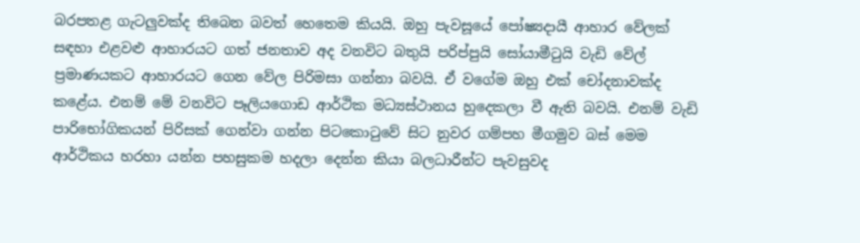බරපතළ ගැටලුවක්ද තිබෙන බවත් හෙතෙම කියයි. ඔහු පැවසූයේ පෝෂ්‍යදායී ආහාර වේලක් සඳහා එළවළු ආහාරයට ගත් ජනතාව අද වනවිට බතුයි පරිප්පුයි සෝයාමීටුයි වැඩි වේල් ප්‍රමාණයකට ආහාරයට ගෙන වේල පිරිමසා ගන්නා බවයි. ඒ වගේම ඔහු එක් චෝදනාවක්ද කළේය. එනම් මේ වනවිට පෑලියගොඩ ආර්ථික මධ්‍යස්ථානය හුදෙකලා වී ඇති බවයි. එනම් වැඩි පාරිභෝගිකයන් පිරිසක් ගෙන්වා ගන්න පිටකොටුවේ සිට නුවර ගම්පහ මීගමුව බස් මෙම ආර්ථිකය හරහා යන්න පහසුකම හදලා දෙන්න කියා බලධාරීන්ට පැවසුවද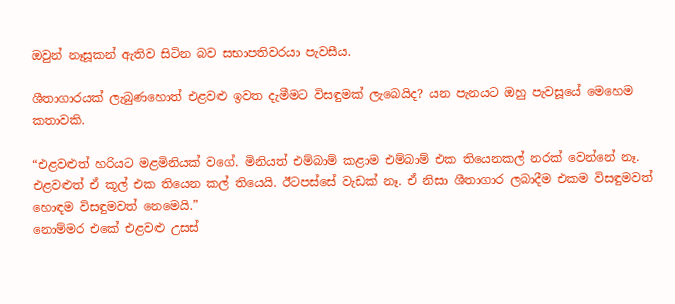ඔවුන් නෑසූකන් ඇතිව සිටින බව සභාපතිවරයා පැවසීය.

ශීතාගාරයක් ලැබුණහොත් එළවළු ඉවත දැමීමට විසඳුමක් ලැබෙයිද? යන පැනයට ඔහු පැවසූයේ මෙහෙම කතාවකි.

“එළවළුත් හරියට මළමිනියක් වගේ. මිනියත් එම්බාම් කළාම එම්බාම් එක තියෙනකල් නරක් වෙන්නේ නෑ. එළවළුත් ඒ කූල් එක තියෙන කල් තියෙයි. ඊටපස්සේ වැඩක් නෑ. ඒ නිසා ශීතාගාර ලබාදීම එකම විසඳුමවත් හොඳම විසඳුමවත් නෙමෙයි.”
නොම්මර එකේ එළවළු උසස්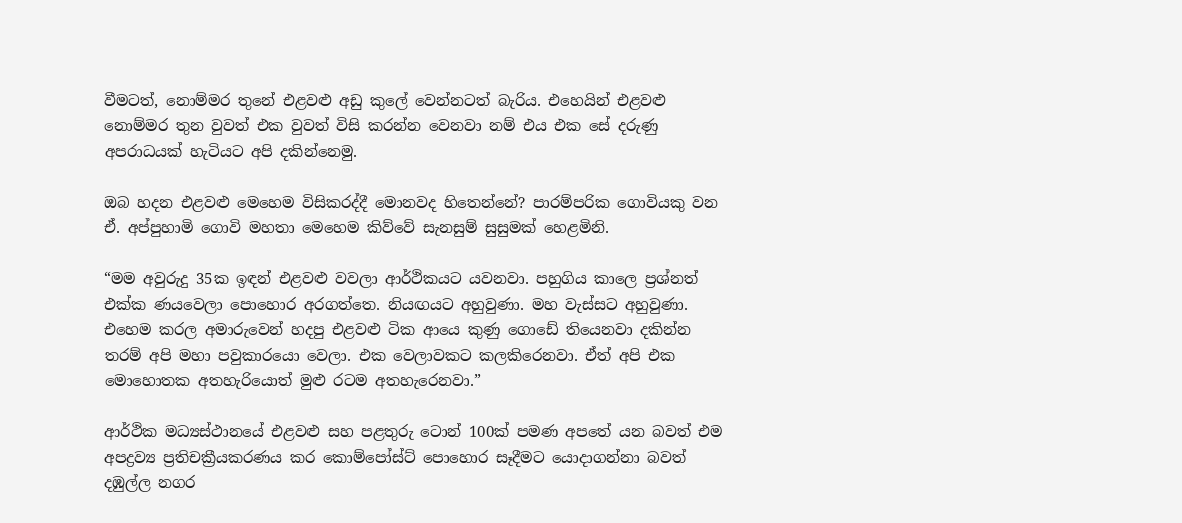වීමටත්, නොම්මර තුනේ එළවළු අඩු කුලේ වෙන්නටත් බැරිය. එහෙයින් එළවළු නොම්මර තුන වුවත් එක වුවත් විසි කරන්න වෙනවා නම් එය එක සේ දරුණු අපරාධයක් හැටියට අපි දකින්නෙමු.

ඔබ හදන එළවළු මෙහෙම විසිකරද්දී මොනවද හිතෙන්නේ? පාරම්පරික ගොවියකු වන  ඒ. අප්පුහාමි ගොවි මහතා මෙහෙම කිව්වේ සැනසුම් සුසුමක් හෙළමිනි.

“මම අවුරුදු 35ක ඉඳන් එළවළු වවලා ආර්ථිකයට යවනවා. පහුගිය කාලෙ ප්‍රශ්නත් එක්ක ණයවෙලා පොහොර අරගත්තෙ. නියඟයට අහුවුණා. මහ වැස්සට අහුවුණා. එහෙම කරල අමාරුවෙන් හදපු එළවළු ටික ආයෙ කුණු ගොඩේ තියෙනවා දකින්න තරම් අපි මහා පවුකාරයො වෙලා. එක වෙලාවකට කලකිරෙනවා. ඒත් අපි එක මොහොතක අතහැරියොත් මුළු රටම අතහැරෙනවා.”

ආර්ථික මධ්‍යස්ථානයේ එළවළු සහ පළතුරු ටොන් 100ක් පමණ අපතේ යන බවත් එම අපද්‍රව්‍ය ප්‍රතිචක්‍රීයකරණය කර කොම්පෝස්ට් පොහොර සෑදීමට යොදාගන්නා බවත් දඹුල්ල නගර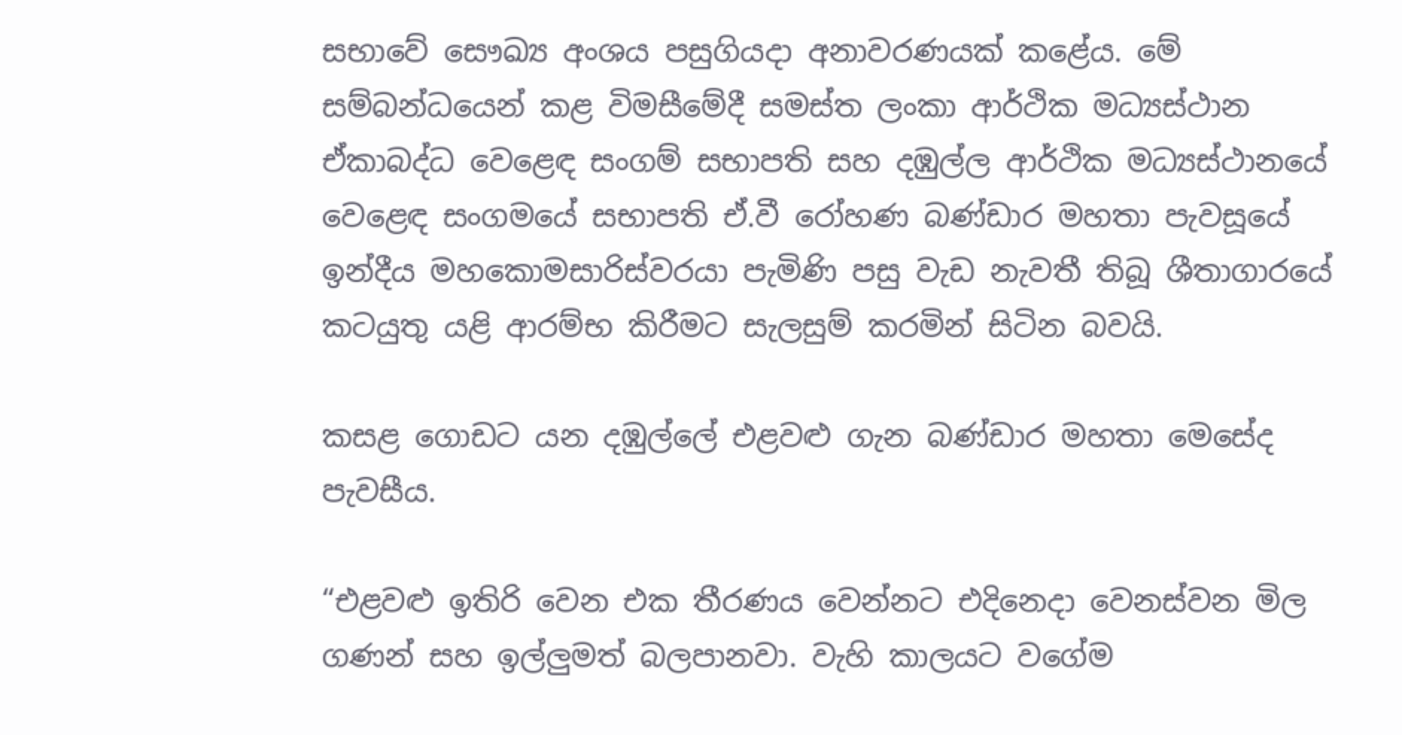සභාවේ සෞඛ්‍ය අංශය පසුගියදා අනාවරණයක් කළේය. මේ සම්බන්ධයෙන් කළ විමසීමේදී සමස්ත ලංකා ආර්ථික මධ්‍යස්ථාන ඒකාබද්ධ වෙළෙඳ සංගම් සභාපති සහ දඹුල්ල ආර්ථික මධ්‍යස්ථානයේ වෙළෙඳ සංගමයේ සභාපති ඒ.වී රෝහණ බණ්ඩාර මහතා පැවසූයේ ඉන්දීය මහකොමසාරිස්වරයා පැමිණි පසු වැඩ නැවතී තිබූ ශීතාගාරයේ කටයුතු යළි ආරම්භ කිරීමට සැලසුම් කරමින් සිටින බවයි.

කසළ ගොඩට යන දඹුල්ලේ එළවළු ගැන බණ්ඩාර මහතා මෙසේද පැවසීය.

“එළවළු ඉතිරි වෙන එක තීරණය වෙන්නට එදිනෙදා වෙනස්වන මිල ගණන් සහ ඉල්ලුමත් බලපානවා. වැහි කාලයට වගේම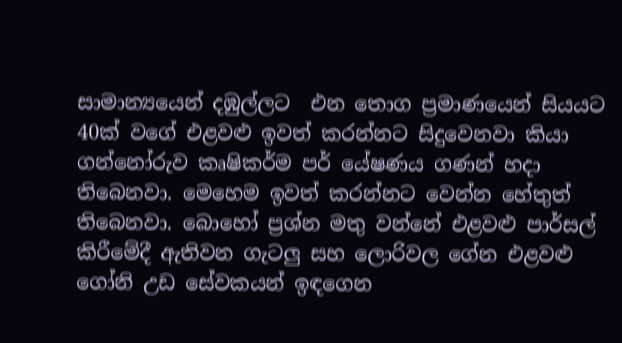සාමාන්‍යයෙන් දඹුල්ලට  එන තොග ප්‍රමාණයෙන් සියයට 40ක් වගේ එළවළු ඉවත් කරන්නට සිදුවෙනවා කියා ගන්නෝරුව කෘෂිකර්ම පර් යේෂණය ගණන් හදා තිබෙනවා. මෙහෙම ඉවත් කරන්නට වෙන්න හේතුත් තිබෙනවා. බොහෝ ප්‍රශ්න මතු වන්නේ එළවළු පාර්සල් කිරීමේදී ඇතිවන ගැටලු සහ ලොරිවල ගේන එළවළු ගෝනි උඩ සේවකයන් ඉඳගෙන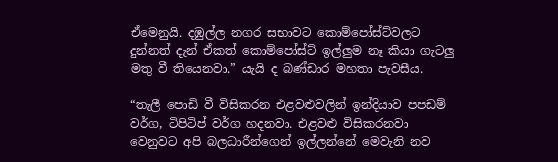ඒමෙනුයි. දඹුල්ල නගර සභාවට කොම්පෝස්ට්වලට දුන්නත් දැන් ඒකත් කොම්පෝස්ට් ඉල්ලුම නෑ කියා ගැටලු මතු වී තියෙනවා.” යැයි ද බණ්ඩාර මහතා පැවසීය‍.

“තැලී පොඩි වී විසිකරන එළවළුවලින් ඉන්දියාව පපඩම් වර්ග, ටිපිටිප් වර්ග හදනවා. එළවළු විසිකරනවා වෙනුවට අපි බලධාරීන්ගෙන් ඉල්ලන්නේ මෙවැනි නව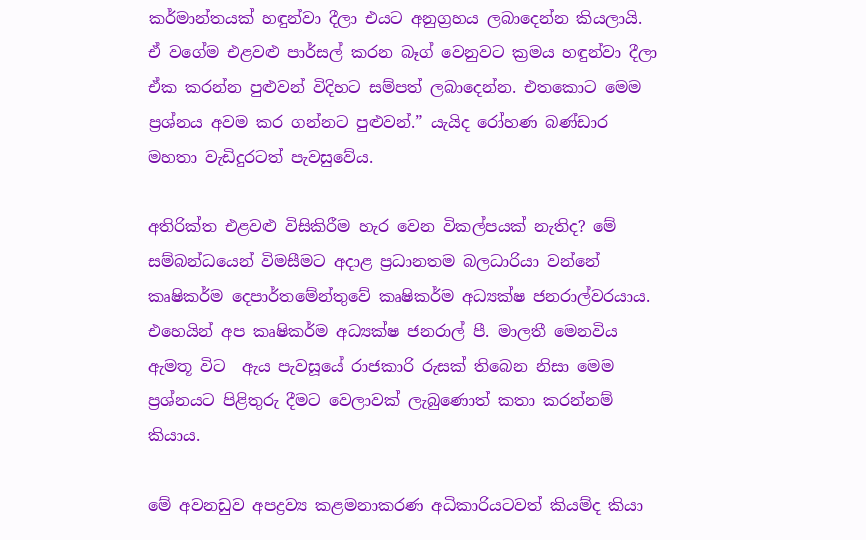කර්මාන්තයක් හඳුන්වා දීලා එයට අනුග්‍රහය ලබාදෙන්න කියලායි. ඒ වගේම එළවළු පාර්සල් කරන බෑග් වෙනුවට ක්‍රමය හඳුන්වා දීලා ඒක කරන්න පුළුවන් විදිහට සම්පත් ලබාදෙන්න. එතකොට මෙම ප්‍රශ්නය අවම කර ගන්නට පුළුවන්.” යැයිද රෝහණ බණ්ඩාර මහතා වැඩිදුරටත් පැවසුවේය.

අතිරික්ත එළවළු විසිකිරීම හැර වෙන විකල්පයක් නැතිද? මේ සම්බන්ධයෙන් විමසීමට අදාළ ප්‍රධානතම බලධාරියා වන්නේ කෘෂිකර්ම දෙපාර්තමේන්තුවේ කෘෂිකර්ම අධ්‍යක්ෂ ජනරාල්වරයාය. එහෙයින් අප කෘෂිකර්ම අධ්‍යක්ෂ ජනරාල් පී. මාලතී මෙනවිය ඇමතූ විට  ඇය පැවසූයේ රාජකාරි රුසක් තිබෙන නිසා මෙම ප්‍රශ්නයට පිළිතුරු දීමට වෙලාවක් ලැබුණොත් කතා කරන්නම් කියාය.

මේ අවනඩුව අපද්‍රව්‍ය කළමනාකරණ අධිකාරියටවත් කියම්ද කියා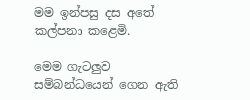මම ඉන්පසු දස අතේ කල්පනා කළෙමි.

මෙම ගැටලුව සම්බන්ධයෙන් ගෙන ඇති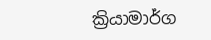ක්‍රියාමාර්ග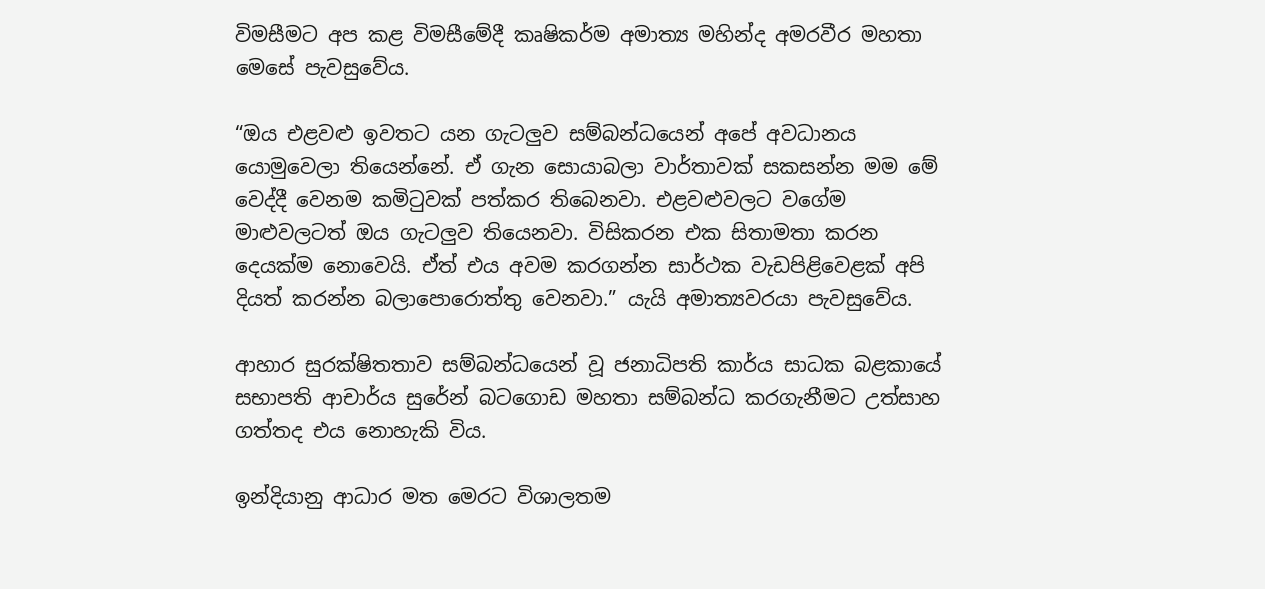විමසීමට අප කළ විමසීමේදී කෘෂිකර්ම අමාත්‍ය මහින්ද අමරවීර මහතා මෙසේ පැවසුවේය.

“ඔය එළවළු ඉවතට යන ගැටලුව සම්බන්ධයෙන් අපේ අවධානය යොමුවෙලා තියෙන්නේ. ඒ ගැන සොයාබලා වාර්තාවක් සකසන්න මම මේ වෙද්දී වෙනම කමිටුවක් පත්කර තිබෙනවා. එළවළුවලට වගේම මාළුවලටත් ඔය ගැටලුව තියෙනවා. විසිකරන එක සිතාමතා කරන දෙයක්ම නොවෙයි. ඒත් එය අවම කරගන්න සාර්ථක වැඩපිළිවෙළක් අපි දියත් කරන්න බලාපොරොත්තු වෙනවා.” යැයි අමාත්‍යවරයා පැවසුවේය.

ආහාර සුරක්ෂිතතාව සම්බන්ධයෙන් වූ ජනාධිපති කාර්ය සාධක බළකායේ සභාපති ආචාර්ය සුරේන් බටගොඩ මහතා සම්බන්ධ කරගැනීමට උත්සාහ ගත්තද එය නොහැකි විය.

ඉන්දියානු ආධාර මත මෙරට විශාලතම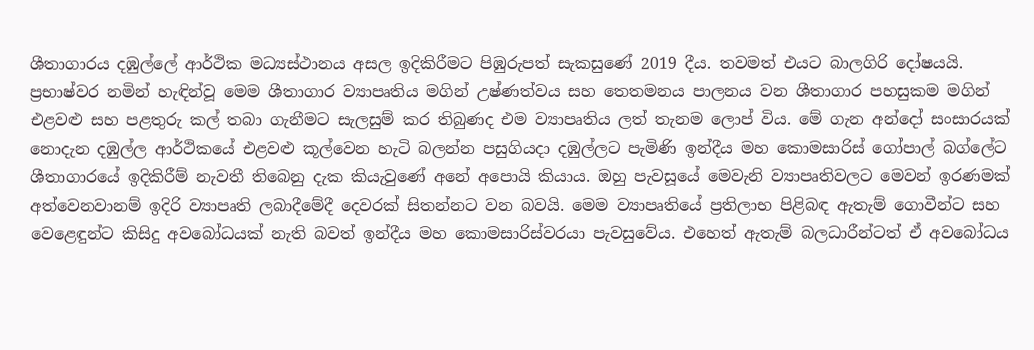ශීතාගාරය දඹුල්ලේ ආර්ථික මධ්‍යස්ථානය අසල ඉදිකිරීමට පිඹුරුපත් සැකසුණේ 2019 දීය. තවමත් එයට බාලගිරි දෝෂයයි. ප්‍රභාෂ්වර නමින් හැඳින්වූ මෙම ශීතාගාර ව්‍යාපෘතිය මගින් උෂ්ණත්වය සහ තෙතමනය පාලනය වන ශීතාගාර පහසුකම මගින් එළවළු සහ පළතුරු කල් තබා ගැනීමට සැලසුම් කර තිබුණද එම ව්‍යාපෘතිය ලත් තැනම ලොප් විය. මේ ගැන අන්දෝ සංසාරයක් නොදැන දඹුල්ල ආර්ථිකයේ එළවළු කූල්වෙන හැටි බලන්න පසුගියදා දඹුල්ලට පැමිණි ඉන්දීය මහ කොමසාරිස් ගෝපාල් බග්ලේට ශීතාගාරයේ ඉදිකිරීම් නැවතී තිබෙනු දැක කියැවුණේ අනේ අපොයි කියාය. ඔහු පැවසූයේ මෙවැනි ව්‍යාපෘතිවලට මෙවන් ඉරණමක් අත්වෙනවානම් ඉදිරි ව්‍යාපෘති ලබාදීමේදී දෙවරක් සිතන්නට වන බවයි. මෙම ව්‍යාපෘතියේ ප්‍රතිලාභ පිළිබඳ ඇතැම් ගොවීන්ට සහ වෙළෙඳුන්ට කිසිදු අවබෝධයක් නැති බවත් ඉන්දීය මහ කොමසාරිස්වරයා පැවසුවේය. එහෙත් ඇතැම් බලධාරීන්ටත් ඒ අවබෝධය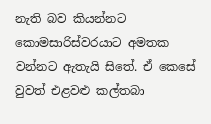නැති බව කියන්නට කොමසාරිස්වරයාට අමතක වන්නට ඇතැයි සිතේ. ඒ කෙසේ වුවත් එළවළු කල්තබා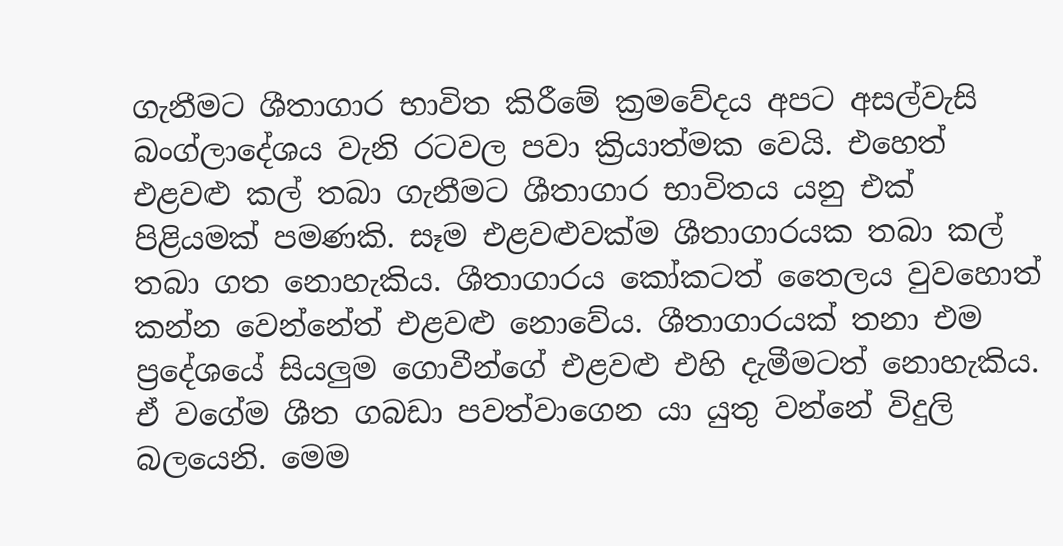ගැනීමට ශීතාගාර භාවිත කිරීමේ ක්‍රමවේදය අපට අසල්වැසි බංග්ලාදේශය වැනි රටවල පවා ක්‍රියාත්මක වෙයි. එහෙත් එළවළු කල් තබා ගැනීමට ශීතාගාර භාවිතය යනු එක් පිළියමක් පමණකි. සෑම එළවළුවක්ම ශීතාගාරයක තබා කල් තබා ගත නොහැකිය. ශීතාගාරය කෝකටත් තෛලය වුවහොත් කන්න වෙන්නේත් එළවළු නොවේය. ශීතාගාරයක් තනා එම ප්‍රදේශයේ සියලුම ගොවීන්ගේ එළවළු එහි දැමීමටත් නොහැකිය.  ඒ වගේම ශීත ගබඩා පවත්වාගෙන යා යුතු වන්නේ විදුලි බලයෙනි. මෙම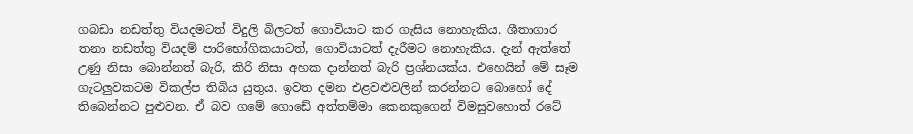ගබඩා නඩත්තු වියදමටත් විදුලි බිලටත් ගොවියාට කර ගැසිය නොහැකිය. ශීතාගාර තනා නඩත්තු වියදම් පාරිභෝගිකයාටත්, ගොවියාටත් දැරීමට නොහැකිය. දැන් ඇත්තේ උණු නිසා බොන්නත් බැරි, කිරි නිසා අහක දාන්නත් බැරි ප්‍රශ්නයක්ය. එහෙයින් මේ සෑම ගැටලුවකටම විකල්ප තිබිය යුතුය. ඉවත දමන එළවළුවලින් කරන්නට බොහෝ දේ තිබෙන්නට පුළුවන. ඒ බව ගමේ ගොඩේ අත්තම්මා කෙනකුගෙන් විමසුවහොත් රටේ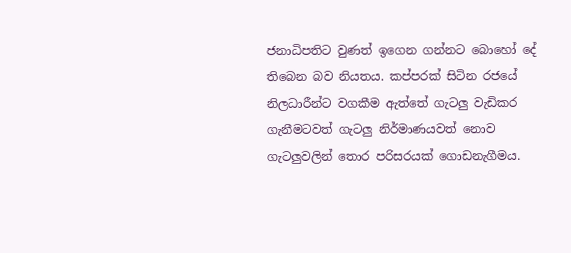ජනාධිපතිට වුණත් ඉගෙන ගන්නට බොහෝ දේ තිබෙන බව නියතය. කප්පරක් සිටින රජයේ නිලධාරීන්ට වගකීම ඇත්තේ ගැටලු වැඩිකර ගැනීමටවත් ගැටලු නිර්මාණයවත් නොව ගැටලුවලින් තොර පරිසරයක් ගොඩනැගීමය.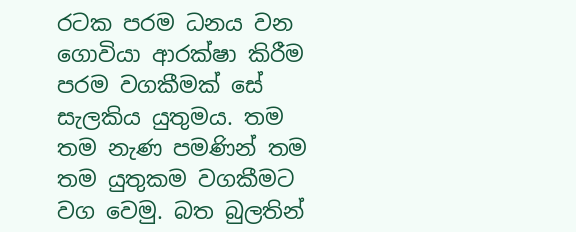රටක පරම ධනය වන ගොවියා ආරක්ෂා කිරීම පරම වගකීමක් සේ සැලකිය යුතුමය. තම තම නැණ පමණින් තම තම යුතුකම වගකීමට වග වෙමු. බත බුලතින්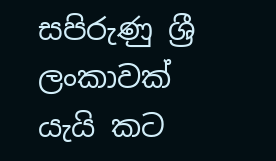සපිරුණු ශ්‍රී ලංකාවක් යැයි කට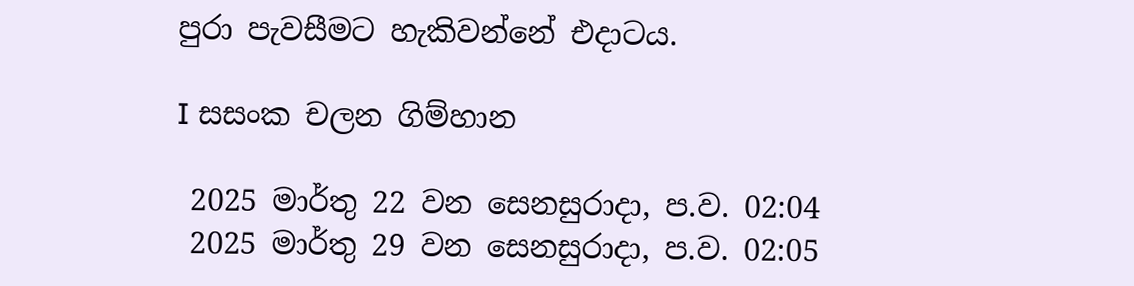පුරා පැවසීමට හැකිවන්නේ එදාටය.

I සසංක චලන ගිම්හාන

 2025 මාර්තු 22 වන සෙනසුරාදා, ප.ව. 02:04
 2025 මාර්තු 29 වන සෙනසුරාදා, ප.ව. 02:05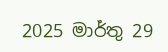2025 මාර්තු 29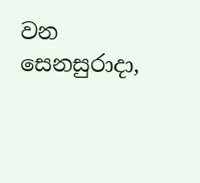වන සෙනසුරාදා,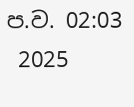ප.ව. 02:03
 2025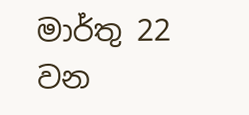මාර්තු 22 වන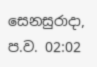සෙනසුරාදා, ප.ව. 02:02